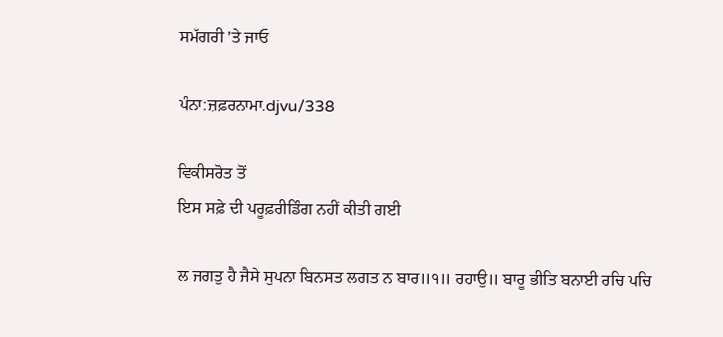ਸਮੱਗਰੀ 'ਤੇ ਜਾਓ

ਪੰਨਾ:ਜ਼ਫ਼ਰਨਾਮਾ.djvu/338

ਵਿਕੀਸਰੋਤ ਤੋਂ
ਇਸ ਸਫ਼ੇ ਦੀ ਪਰੂਫ਼ਰੀਡਿੰਗ ਨਹੀਂ ਕੀਤੀ ਗਈ

ਲ ਜਗਤੁ ਹੈ ਜੈਸੇ ਸੁਪਨਾ ਬਿਨਸਤ ਲਗਤ ਨ ਬਾਰ॥੧॥ ਰਹਾਉ॥ ਬਾਰੂ ਭੀਤਿ ਬਨਾਈ ਰਚਿ ਪਚਿ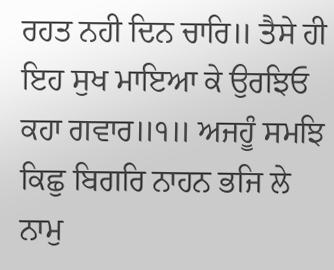ਰਹਤ ਨਹੀ ਦਿਨ ਚਾਰਿ॥ ਤੈਸੇ ਹੀ ਇਹ ਸੁਖ ਮਾਇਆ ਕੇ ਉਰਝਿਓ ਕਹਾ ਗਵਾਰ॥੧॥ ਅਜਹੂੰ ਸਮਝਿ ਕਿਛੁ ਬਿਗਰਿ ਨਾਹਨ ਭਜਿ ਲੇ ਨਾਮੁ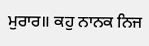ਮੁਰਾਰ॥ ਕਹੁ ਨਾਨਕ ਨਿਜ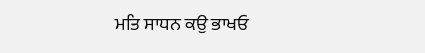ਮਤਿ ਸਾਧਨ ਕਉ ਭਾਖਓ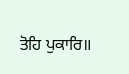ਤੋਹਿ ਪੁਕਾਰਿ॥